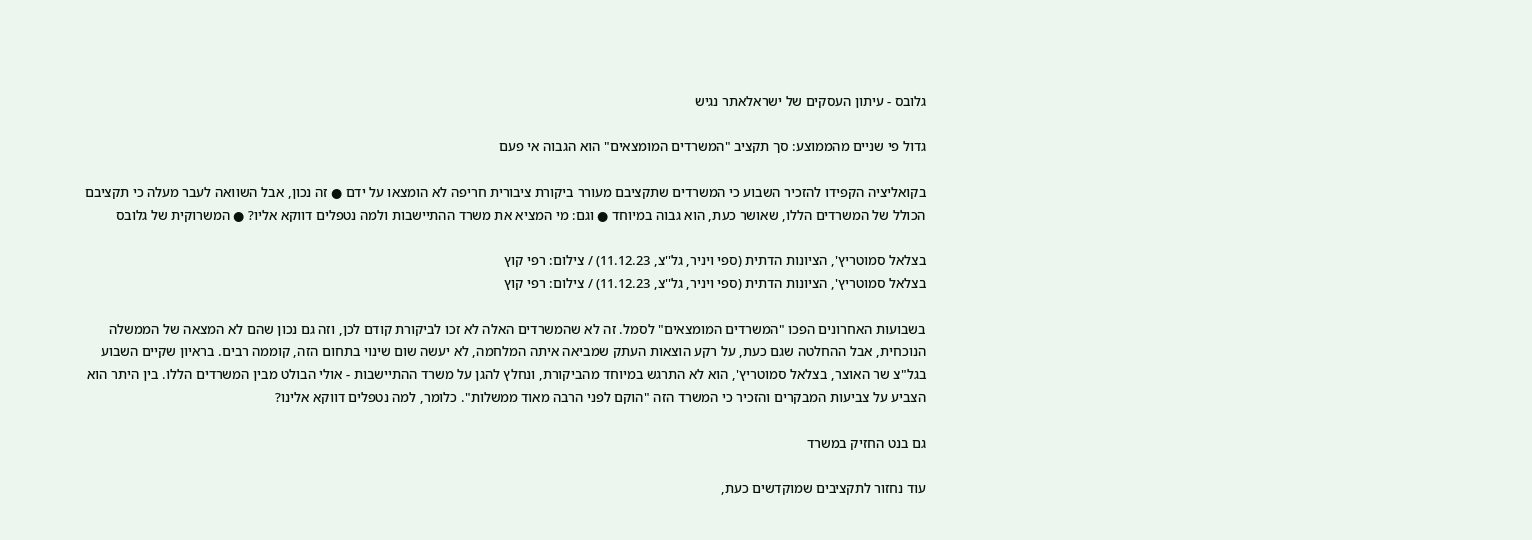גלובס - עיתון העסקים של ישראלאתר נגיש

גדול פי שניים מהממוצע: סך תקציב "המשרדים המומצאים" הוא הגבוה אי פעם

בקואליציה הקפידו להזכיר השבוע כי המשרדים שתקציבם מעורר ביקורת ציבורית חריפה לא הומצאו על ידם ● זה נכון, אבל השוואה לעבר מעלה כי תקציבם הכולל של המשרדים הללו, שאושר כעת, הוא גבוה במיוחד ● וגם: מי המציא את משרד ההתיישבות ולמה נטפלים דווקא אליו? ● המשרוקית של גלובס

בצלאל סמוטריץ', הציונות הדתית (ספי ויניר, גל''צ, 11.12.23) / צילום: רפי קוץ
בצלאל סמוטריץ', הציונות הדתית (ספי ויניר, גל''צ, 11.12.23) / צילום: רפי קוץ

בשבועות האחרונים הפכו "המשרדים המומצאים" לסמל. זה לא שהמשרדים האלה לא זכו לביקורת קודם לכן, וזה גם נכון שהם לא המצאה של הממשלה הנוכחית, אבל ההחלטה שגם כעת, על רקע הוצאות העתק שמביאה איתה המלחמה, לא יעשה שום שינוי בתחום הזה, קוממה רבים. בראיון שקיים השבוע בגל"צ שר האוצר, בצלאל סמוטריץ', הוא לא התרגש במיוחד מהביקורת, ונחלץ להגן על משרד ההתיישבות - אולי הבולט מבין המשרדים הללו. בין היתר הוא הצביע על צביעות המבקרים והזכיר כי המשרד הזה "הוקם לפני הרבה מאוד ממשלות". כלומר, למה נטפלים דווקא אלינו?

גם בנט החזיק במשרד

עוד נחזור לתקציבים שמוקדשים כעת,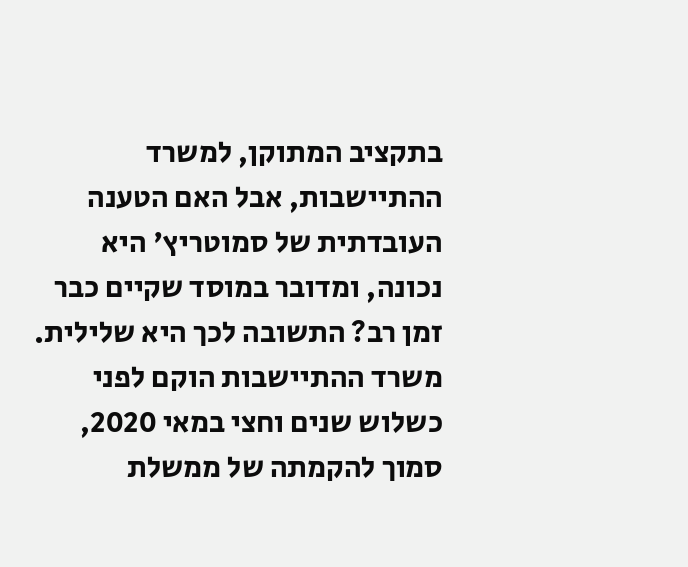בתקציב המתוקן, למשרד ההתיישבות, אבל האם הטענה העובדתית של סמוטריץ' היא נכונה, ומדובר במוסד שקיים כבר זמן רב? התשובה לכך היא שלילית. משרד ההתיישבות הוקם לפני כשלוש שנים וחצי במאי 2020, סמוך להקמתה של ממשלת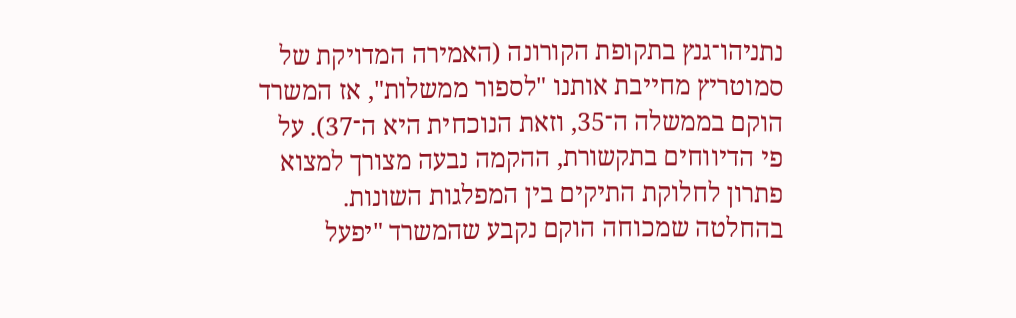נתניהו־גנץ בתקופת הקורונה (האמירה המדויקת של סמוטריץ מחייבת אותנו "לספור ממשלות", אז המשרד הוקם בממשלה ה־35, וזאת הנוכחית היא ה־37). על פי הדיווחים בתקשורת, ההקמה נבעה מצורך למצוא פתרון לחלוקת התיקים בין המפלגות השונות. בהחלטה שמכוחה הוקם נקבע שהמשרד "יפעל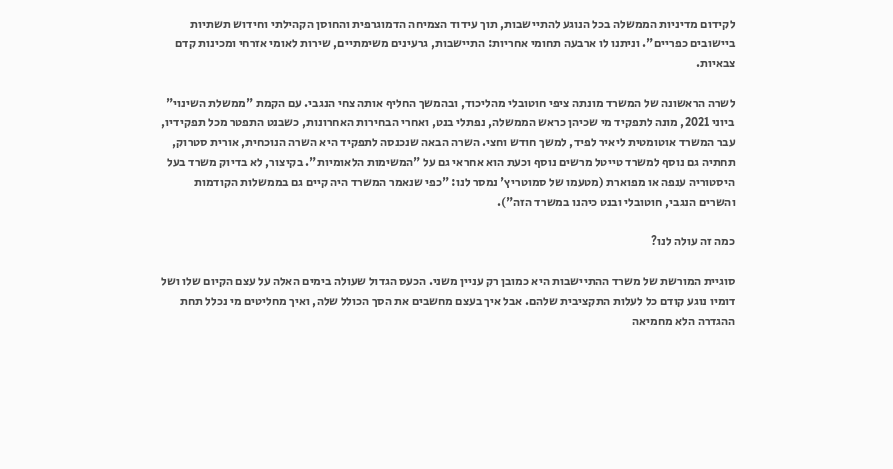לקידום מדיניות הממשלה בכל הנוגע להתיישבות, תוך עידוד הצמיחה הדמוגרפית והחוסן הקהילתי וחידוש תשתיות ביישובים כפריים". וניתנו לו ארבעה תחומי אחריות: התיישבות, גרעינים משימתיים, שירות לאומי אזרחי ומכינות קדם צבאיות.

לשרה הראשונה של המשרד מונתה ציפי חוטובלי מהליכוד, ובהמשך החליף אותה צחי הנגבי. עם הקמת "ממשלת השינוי" ביוני 2021, מונה לתפקיד מי שכיהן כראש הממשלה, נפתלי בנט, ואחרי הבחירות האחרונות, כשבנט התפטר מכל תפקידיו, עבר המשרד אוטומטית ליאיר לפיד, למשך חודש וחצי. השרה הבאה שנכנסה לתפקיד היא השרה הנוכחית, אורית סטרוק, תחתיה גם נוסף למשרד טייטל מרשים נוסף וכעת הוא אחראי גם על "המשימות הלאומיות". בקיצור, לא בדיוק משרד בעל היסטוריה ענפה או מפוארת (מטעמו של סמוטריץ' נמסר לנו: "כפי שנאמר המשרד היה קיים גם בממשלות הקודמות והשרים הנגבי, חוטובלי ובנט כיהנו במשרד הזה").

כמה זה עולה לנו?

סוגיית המורשת של משרד ההתיישבות היא כמובן רק עניין משני. הכעס הגדול שעולה בימים האלה על עצם הקיום שלו ושל דומיו נוגע קודם כל לעלות התקציבית שלהם. אבל איך בעצם מחשבים את הסך הכולל שלה, ואיך מחליטים מי נכלל תחת ההגדרה הלא מחמיאה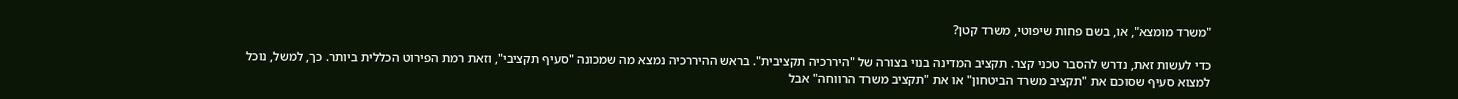"משרד מומצא", או, בשם פחות שיפוטי, משרד קטן?

כדי לעשות זאת, נדרש להסבר טכני קצר. תקציב המדינה בנוי בצורה של "היררכיה תקציבית". בראש ההיררכיה נמצא מה שמכונה "סעיף תקציבי", וזאת רמת הפירוט הכללית ביותר. כך, למשל, נוכל למצוא סעיף שסוכם את "תקציב משרד הביטחון" או את "תקציב משרד הרווחה" אבל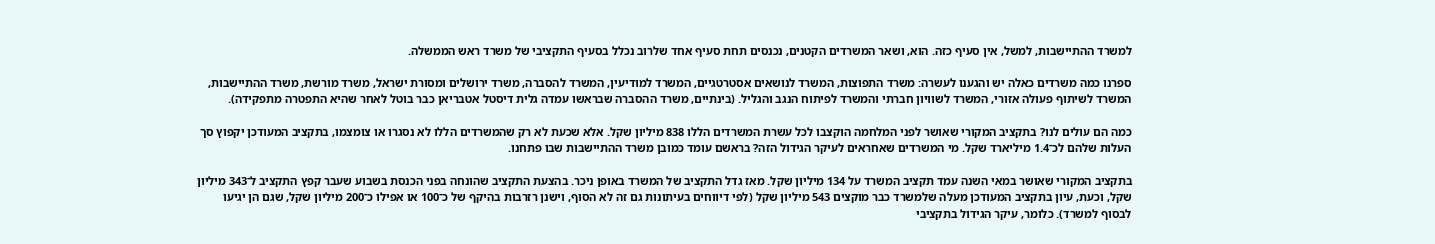למשרד ההתיישבות, למשל, אין סעיף כזה. הוא, ושאר המשרדים הקטנים, נכנסים תחת סעיף אחד שלרוב נכלל בסעיף התקציבי של משרד ראש הממשלה.

ספרנו כמה משרדים כאלה יש והגענו לעשרה: משרד התפוצות, המשרד לנושאים אסטרטגיים, המשרד למודיעין, המשרד להסברה, משרד ירושלים ומסורת ישראל, משרד מורשת, משרד ההתיישבות, המשרד לשיתוף פעולה אזורי, המשרד לשוויון חברתי והמשרד לפיתוח הנגב והגליל. (בינתיים, משרד ההסברה שבראשו עמדה גלית דיסטל אטבריאן כבר בוטל לאחר שהיא התפטרה מתפקידה).

כמה הם עולים לנו? בתקציב המקורי שאושר לפני המלחמה הוקצבו לכל עשרת המשרדים הללו 838 מיליון שקל. אלא שכעת לא רק שהמשרדים הללו לא נסגרו או צומצמו, בתקציב המעודכן יקפוץ סך העלות שלהם לכ־1.4 מיליארד שקל. מי המשרדים שאחראים לעיקר הגידול הזה? בראשם עומד כמובן משרד ההתיישבות שבו פתחנו.

בתקציב המקורי שאושר במאי השנה עמד תקציב המשרד על 134 מיליון שקל. מאז גדל התקציב של המשרד באופן ניכר. בהצעת התקציב שהונחה בפני הכנסת בשבוע שעבר קפץ התקציב ל־343 מיליון שקל, וכעת, עיון בתקציב המעודכן מעלה שלמשרד כבר מוקצים 543 מיליון שקל (לפי דיווחים בעיתונות גם זה לא הסוף, וישנן רזרבות בהיקף של כ־100 או אפילו כ־200 מיליון שקל, שגם הן יגיעו לבסוף למשרד). כלומר, עיקר הגידול בתקציבי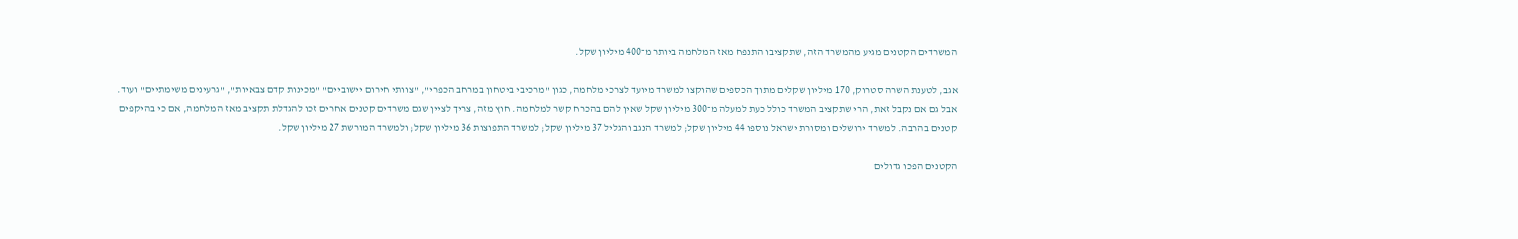המשרדים הקטנים מגיע מהמשרד הזה, שתקציבו התנפח מאז המלחמה ביותר מ־400 מיליון שקל.

אגב, לטענת השרה סטרוק, 170 מיליון שקלים מתוך הכספים שהוקצו למשרד מיועד לצרכי מלחמה, כגון "מרכיבי ביטחון במרחב הכפרי", "צוותי חירום יישוביים" "מכינות קדם צבאיות", "גרעינים משימתיים" ועוד. אבל גם אם נקבל זאת, הרי שתקציב המשרד כולל כעת למעלה מ־300 מיליון שקל שאין להם בהכרח קשר למלחמה. חוץ מזה, צריך לציין שגם משרדים קטנים אחרים זכו להגדלת תקציב מאז המלחמה, אם כי בהיקפים קטנים בהרבה. למשרד ירושלים ומסורת ישראל נוספו 44 מיליון שקל; למשרד הנגב והגליל 37 מיליון שקל; למשרד התפוצות 36 מיליון שקל; ולמשרד המורשת 27 מיליון שקל.

הקטנים הפכו גדולים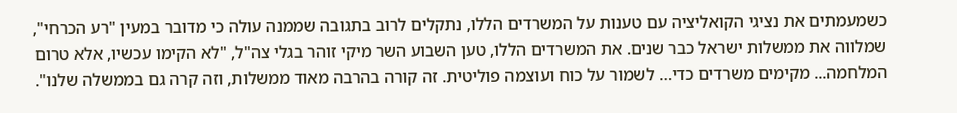כשמעמתים את נציגי הקואליציה עם טענות על המשרדים הללו, נתקלים לרוב בתגובה שממנה עולה כי מדובר במעין "רע הכרחי", שמלווה את ממשלות ישראל כבר שנים. את המשרדים הללו, טען השבוע השר מיקי זוהר בגלי צה"ל, "לא הקימו עכשיו, אלא טרום המלחמה... מקימים משרדים כדי… לשמור על כוח ועוצמה פוליטית. זה קורה בהרבה מאוד ממשלות, וזה קרה גם בממשלה שלנו".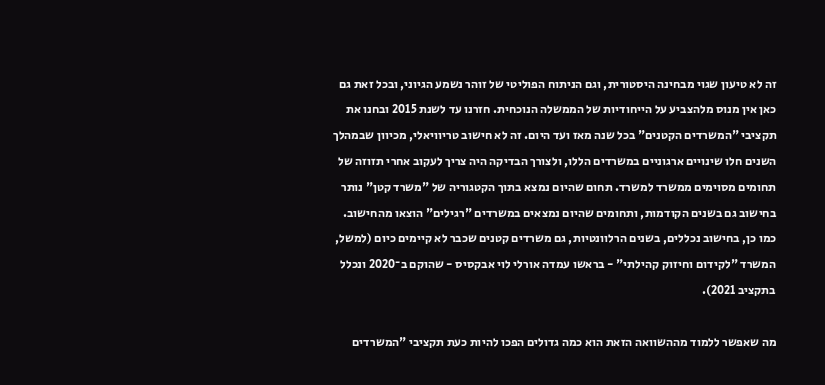זה לא טיעון שגוי מבחינה היסטורית, וגם הניתוח הפוליטי של זוהר נשמע הגיוני, ובכל זאת גם כאן אין מנוס מלהצביע על הייחודיות של הממשלה הנוכחית. חזרנו עד לשנת 2015 ובחנו את תקציבי "המשרדים הקטנים" בכל שנה מאז ועד היום. זה לא חישוב טריוויאלי, מכיוון שבמהלך השנים חלו שינויים ארגוניים במשרדים הללו, ולצורך הבדיקה היה צריך לעקוב אחרי תזוזה של תחומים מסוימים ממשרד למשרד. תחום שהיום נמצא בתוך הקטגוריה של "משרד קטן" נותר בחישוב גם בשנים הקודמות, ותחומים שהיום נמצאים במשרדים "רגילים" הוצאו מהחישוב. כמו כן, בחישוב נכללים, בשנים הרלוונטיות, גם משרדים קטנים שכבר לא קיימים כיום (למשל, המשרד "לקידום וחיזוק קהילתי" - בראשו עמדה אורלי לוי אבקסיס - שהוקם ב־2020 ונכלל בתקציב 2021).

מה שאפשר ללמוד מההשוואה הזאת הוא כמה גדולים הפכו להיות כעת תקציבי "המשרדים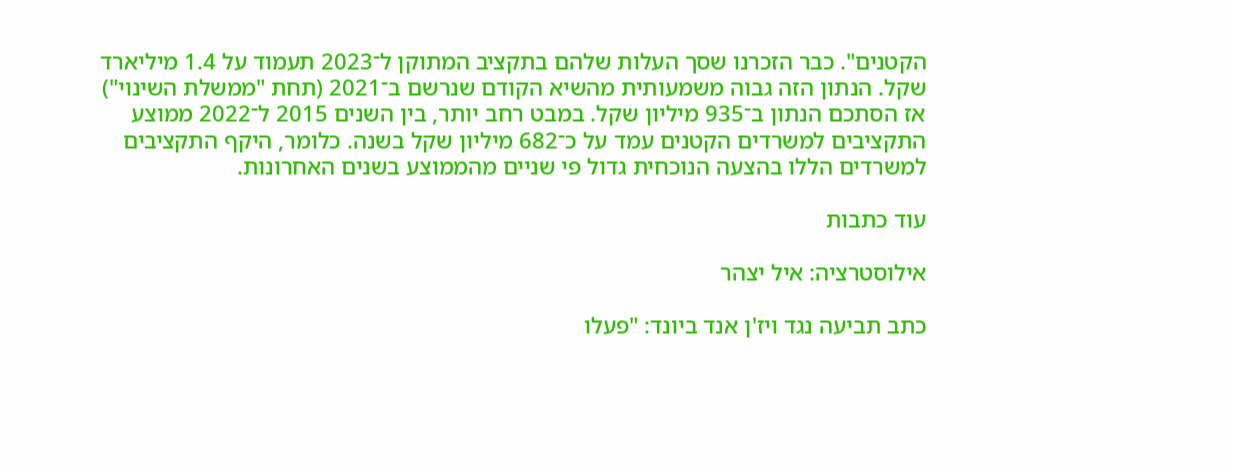הקטנים". כבר הזכרנו שסך העלות שלהם בתקציב המתוקן ל־2023 תעמוד על 1.4 מיליארד שקל. הנתון הזה גבוה משמעותית מהשיא הקודם שנרשם ב־2021 (תחת "ממשלת השינוי") אז הסתכם הנתון ב־935 מיליון שקל. במבט רחב יותר, בין השנים 2015 ל־2022 ממוצע התקציבים למשרדים הקטנים עמד על כ־682 מיליון שקל בשנה. כלומר, היקף התקציבים למשרדים הללו בהצעה הנוכחית גדול פי שניים מהממוצע בשנים האחרונות.

עוד כתבות

אילוסטרציה: איל יצהר

כתב תביעה נגד ויז'ן אנד ביונד: "פעלו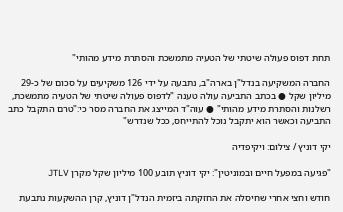תחת דפוס פעולה שיטתי של הטעיה מתמשכת והסתרת מידע מהותי"

החברה המשקיעה בנדל"ן בארה"ב, נתבעה על ידי 126 משקיעים על סכום של כ-29 מיליון שקל ● בכתב התביעה עולה טענה "לדפוס פעולה שיטתי של הטעיה מתמשכת, רשלנות והסתרת מידע מהותי" ● עוה"ד המייצג את החברה מסר כי:"טרם התקבל כתב התביעה וכאשר הוא יתקבל נוכל להתייחס, ככל שנדרש"

יקי דוניץ / צילום: ויקיפדיה

"פגיעה במפעל חיים ובמוניטין": יקי דוניץ תובע 100 מיליון שקל מקרן JTLV

חודש וחצי אחרי שחיסלה את החזקתה ביזמית הנדל"ן דוניץ, קרן ההשקעות נתבעת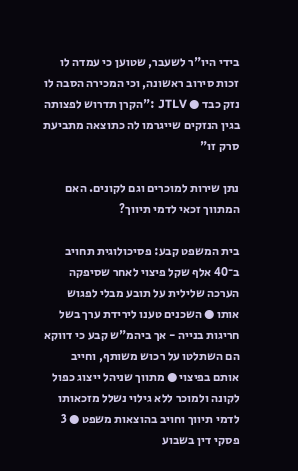בידי היו"ר לשעבר, שטוען כי עמדה לו זכות סירוב ראשונה, וכי המכירה הסבה לו נזק כבד ● JTLV :"הקרן תדרוש לפצותה בגין הנזקים שייגרמו לה כתוצאה מתביעת סרק זו"

נתן שירות למוכרים וגם לקונים. האם המתווך זכאי לדמי תיווך?

בית המשפט קבע: פסיכולוגית תחויב ב־40 אלף שקל פיצוי לאחר שסיפקה הערכה שלילית על תובע מבלי לפגוש אותו ● השכנים טענו לירידת ערך בשל חריגות בנייה - אך ביהמ"ש קבע כי דווקא הם השתלטו על רכוש משותף, וחייב אותם בפיצוי ● מתווך שניהל ייצוג כפול לקונה ולמוכר ללא גילוי נשלל מזכאותו לדמי תיווך וחויב בהוצאות משפט ● 3 פסקי דין בשבוע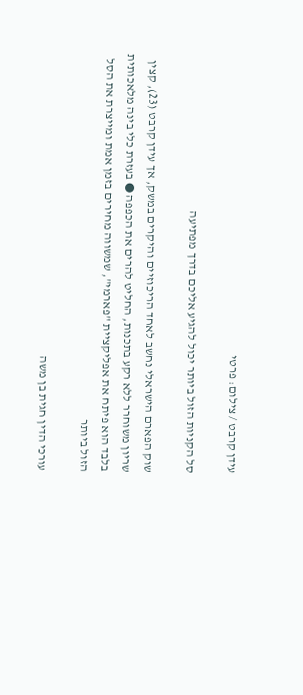עידן קרבט / צילום: פרטי

סל הקניות הזול ביותר יכול להגיע אליכם בדרך מפתיעה

שוק הפארם הישראלי נחשב לאחד הריכוזיים והיקרים במשק, אך עידן קרבט (23), קצין שריון משוחרר ללא רקע בתכנות, החליט להרים את הכפפה ● בעזרת כלי בינה מלאכותית בלבד הוא פיתח את אפליקציית "פארמי", שמשווה מחירים בזמן אמת ומייצרת את הסל הזול ביותר

עורכי הדין חגית בן משה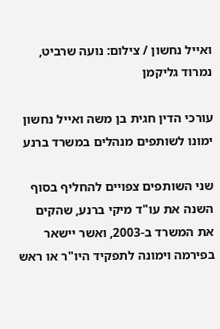ואייל נחשון / צילום: נועה שרביט, נמרוד גליקמן

עורכי הדין חגית בן משה ואייל נחשון ימונו לשותפים מנהלים במשרד ברנע

שני השותפים צפויים להחליף בסוף השנה את עו"ד מיקי ברנע, שהקים את המשרד ב-2003, ואשר יישאר בפירמה וימונה לתפקיד היו"ר או ראש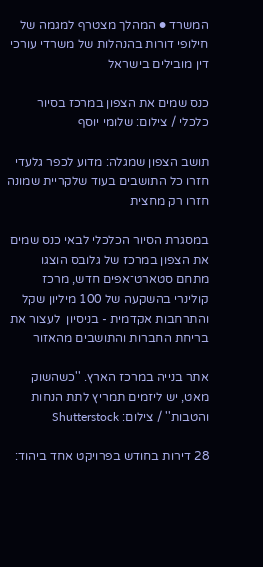המשרד ● המהלך מצטרף למגמה של חילופי דורות בהנהלות של משרדי עורכי דין מובילים בישראל

כנס שמים את הצפון במרכז בסיור כלכלי / צילום: שלומי יוסף

תושב הצפון שמגלה: מדוע לכפר גלעדי חזרו כל התושבים בעוד שלקריית שמונה חזרו רק מחצית

במסגרת הסיור הכלכלי לבאי כנס שמים את הצפון במרכז של גלובס הוצגו מתחם סטארט־אפים חדש, מרכז קולינרי בהשקעה של 100 מיליון שקל והתרחבות אקדמית - בניסיון  לעצור את בריחת החברות והתושבים מהאזור

אתר בנייה במרכז הארץ. ''כשהשוק מאט, יש ליזמים תמריץ לתת הנחות והטבות'' / צילום: Shutterstock

28 דירות בחודש בפרויקט אחד ביהוד: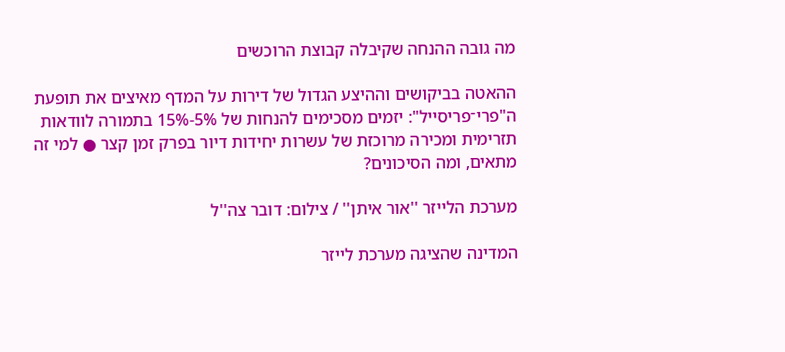מה גובה ההנחה שקיבלה קבוצת הרוכשים

ההאטה בביקושים וההיצע הגדול של דירות על המדף מאיצים את תופעת ה"פרי־פריסייל": יזמים מסכימים להנחות של 5%-15% בתמורה לוודאות תזרימית ומכירה מרוכזת של עשרות יחידות דיור בפרק זמן קצר ● למי זה מתאים, ומה הסיכונים?

מערכת הלייזר ''אור איתן'' / צילום: דובר צה''ל

המדינה שהציגה מערכת לייזר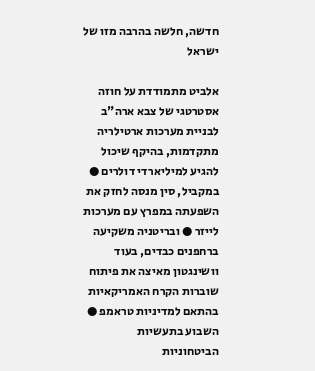חדשה, חלשה בהרבה מזו של ישראל

אלביט מתמודדת על חוזה אסטרטגי של צבא ארה"ב לבניית מערכות ארטילריה מתקדמות, בהיקף שיכול להגיע למיליארדי דולרים ● במקביל, סין מנסה לחזק את השפעתה במפרץ עם מערכות לייזר ● ובריטניה משקיעה ברחפנים כבדים, בעוד וושינגטון מאיצה את פיתוח שוברות הקרח האמריקאיות בהתאם למדיניות טראמפ ● השבוע בתעשיות הביטחוניות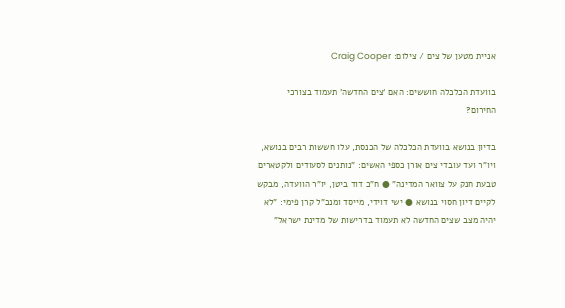אניית מטען של צים / צילום: Craig Cooper

בוועדת הכלכלה חוששים: האם ‘צים החדשה’ תעמוד בצורכי החירום?

בדיון בנושא בוועדת הכלכלה של הכנסת, עלו חששות רבים בנושא, ויו"ר ועד עובדי צים אורן כספי האשים: "נותנים לסעודים ולקטארים טבעת חנק על צוואר המדינה" ● ח"כ דוד ביטן, יו"ר הוועדה, מבקש לקיים דיון חסוי בנושא ● ישי דוידי, מייסד ומנכ"ל קרן פימי: "לא יהיה מצב שצים החדשה לא תעמוד בדרישות של מדינת ישראל"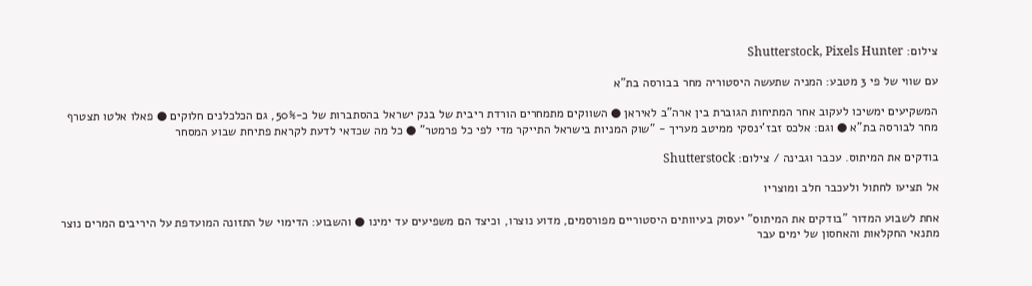צילום: Shutterstock, Pixels Hunter

עם שווי של פי 3 מטבע: המניה שתעשה היסטוריה מחר בבורסה בת"א

המשקיעים ימשיכו לעקוב אחר המתיחות הגוברת בין ארה"ב לאיראן ● השווקים מתמחרים הורדת ריבית של בנק ישראל בהסתברות של כ-50%, גם הכלכלנים חלוקים ● פאלו אלטו תצטרף מחר לבורסה בת"א ● וגם: אלכס זבז'ינסקי ממיטב מעריך - "שוק המניות בישראל התייקר מדי לפי כל פרמטר" ● כל מה שכדאי לדעת לקראת פתיחת שבוע המסחר

בודקים את המיתוס. עכבר וגבינה / צילום: Shutterstock

אל תציעו לחתול ולעכבר חלב ומוצריו

אחת לשבוע המדור "בודקים את המיתוס" יעסוק בעיוותים היסטוריים מפורסמים, מדוע נוצרו, וכיצד הם משפיעים עד ימינו ● והשבוע: הדימוי של התזונה המועדפת על היריבים המרים נוצר מתנאי החקלאות והאחסון של ימים עבר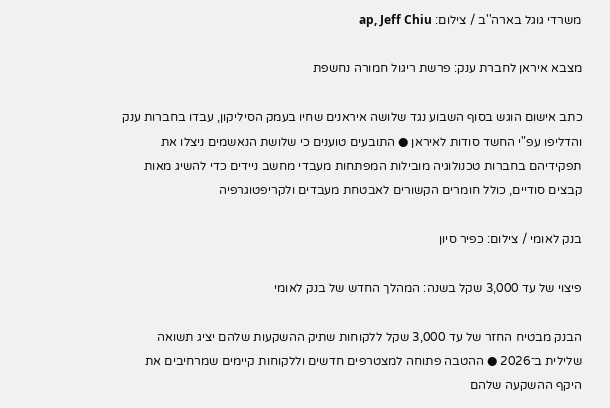משרדי גוגל בארה''ב / צילום: ap, Jeff Chiu

מצבא איראן לחברת ענק: פרשת ריגול חמורה נחשפת

כתב אישום הוגש בסוף השבוע נגד שלושה איראנים שחיו בעמק הסיליקון, עבדו בחברות ענק והדליפו עפ"י החשד סודות לאיראן ● התובעים טוענים כי שלושת הנאשמים ניצלו את תפקידיהם בחברות טכנולוגיה מובילות המפתחות מעבדי מחשב ניידים כדי להשיג מאות קבצים סודיים, כולל חומרים הקשורים לאבטחת מעבדים ולקריפטוגרפיה

בנק לאומי / צילום: כפיר סיון

פיצוי של עד 3,000 שקל בשנה: המהלך החדש של בנק לאומי

הבנק מבטיח החזר של עד 3,000 שקל ללקוחות שתיק ההשקעות שלהם יציג תשואה שלילית ב־2026 ● ההטבה פתוחה למצטרפים חדשים וללקוחות קיימים שמרחיבים את היקף ההשקעה שלהם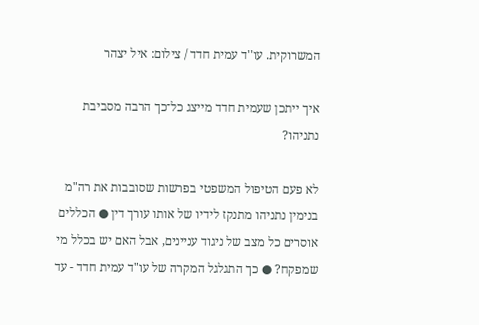המשרוקית. עו''ד עמית חדד / צילום: איל יצהר

איך ייתכן שעמית חדד מייצג כל־כך הרבה מסביבת נתניהו?

לא פעם הטיפול המשפטי בפרשות שסובבות את רה"מ בנימין נתניהו מתנקז לידיו של אותו עורך דין ● הכללים אוסרים כל מצב של ניגוד עניינים, אבל האם יש בכלל מי שמפקח? ● כך התגלגל המקרה של עו"ד עמית חדד - עד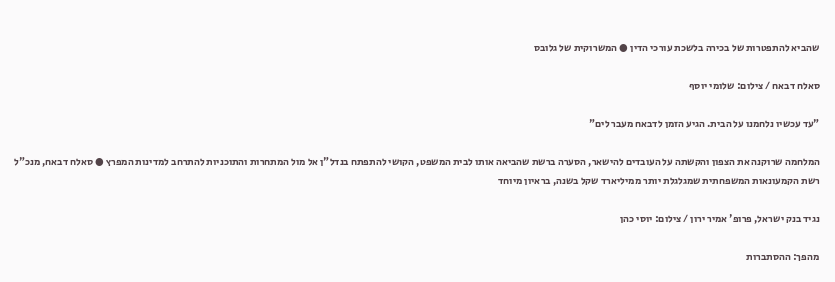שהביא להתפטרות של בכירה בלשכת עורכי הדין ● המשרוקית של גלובס

סאלח דבאח / צילום: שלומי יוסף

"עד עכשיו נלחמנו על הבית. הגיע הזמן לדבאח מעבר לים"

המלחמה שרוקנה את הצפון והקשתה על העובדים להישאר, הסערה ברשת שהביאה אותו לבית המשפט, הקושי להתפתח בנדל"ן אל מול המתחרות והתוכניות להתרחב למדינות המפרץ ● סאלח דבאח, מנכ"ל רשת הקמעונאות המשפחתית שמגלגלת יותר ממיליארד שקל בשנה, בראיון מיוחד

נגיד בנק ישראל, פרופ' אמיר ירון / צילום: יוסי כהן

מהפך: ההסתברות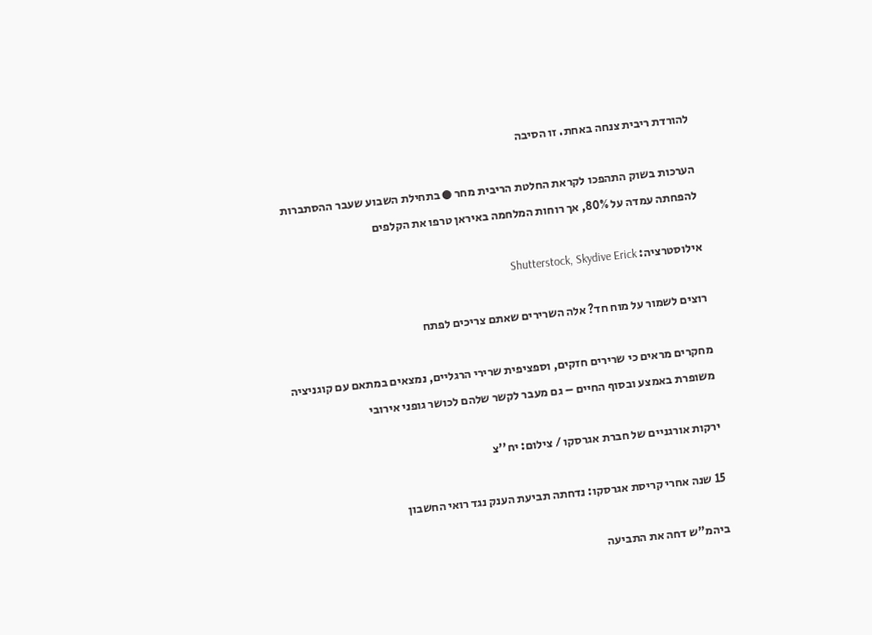להורדת ריבית צנחה באחת. זו הסיבה

הערכות בשוק התהפכו לקראת החלטת הריבית מחר ● בתחילת השבוע שעבר ההסתברות להפחתה עמדה על 80%, אך רוחות המלחמה באיראן טרפו את הקלפים

אילוסטרציה: Shutterstock, Skydive Erick

רוצים לשמור על מוח חד? אלה השרירים שאתם צריכים לפתח

מחקרים מראים כי שרירים חזקים, וספציפית שרירי הרגליים, נמצאים במתאם עם קוגניציה משופרת באמצע ובסוף החיים – גם מעבר לקשר שלהם לכושר גופני אירובי

ירקות אורגניים של חברת אגרסקו / צילום: יח''צ

15 שנה אחרי קריסת אגרסקו: נדחתה תביעת הענק נגד רואי החשבון

ביהמ"ש דחה את התביעה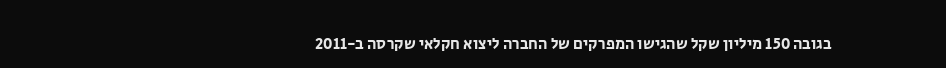בגובה 150 מיליון שקל שהגישו המפרקים של החברה ליצוא חקלאי שקרסה ב-2011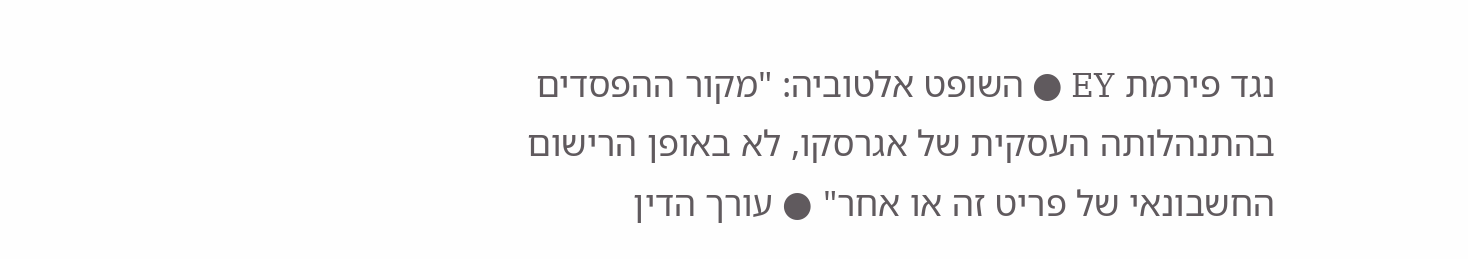נגד פירמת EY ● השופט אלטוביה: "מקור ההפסדים בהתנהלותה העסקית של אגרסקו, לא באופן הרישום החשבונאי של פריט זה או אחר" ● עורך הדין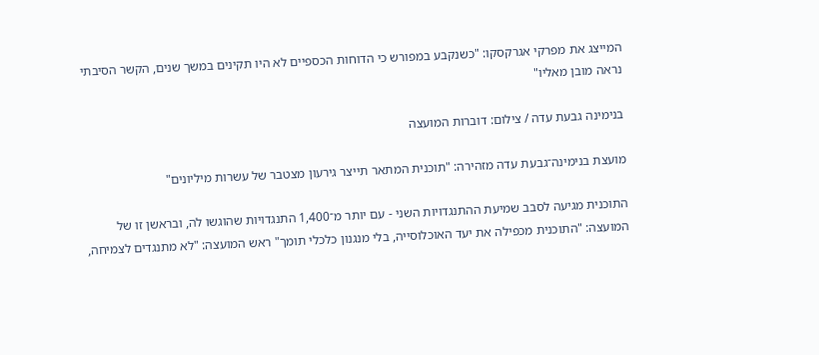המייצג את מפרקי אגרקסקו: "כשנקבע במפורש כי הדוחות הכספיים לא היו תקינים במשך שנים, הקשר הסיבתי נראה מובן מאליו"

בנימינה גבעת עדה / צילום: דוברות המועצה

מועצת בנימינה־גבעת עדה מזהירה: "תוכנית המתאר תייצר גירעון מצטבר של עשרות מיליונים"

התוכנית מגיעה לסבב שמיעת ההתנגדויות השני - עם יותר מ־1,400 התנגדויות שהוגשו לה, ובראשן זו של המועצה: "התוכנית מכפילה את יעד האוכלוסייה, בלי מנגנון כלכלי תומך" ראש המועצה: "לא מתנגדים לצמיחה,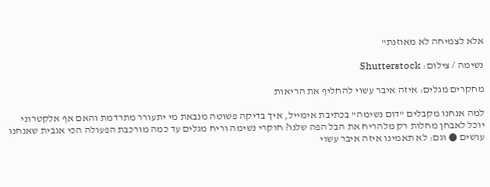אלא לצמיחה לא מאוזנת"

נשימה / צילום: Shutterstock

מחקרים מגלים: איזה איבר עשוי להחליף את הריאות

למה אנחנו מקבלים "דום נשימה" בכתיבת אימייל, איך בדיקה פשוטה מנבאת מי יתעורר מתרדמת והאם אף אלקטרוני יוכל לאבחן מחלות רק מלהריח את הבל הפה שלנו? חוקרי נשימה וריח מגלים עד כמה מורכבת הפעולה הכי אגבית שאנחנו עושים ● וגם: לא תאמינו איזה איבר עשוי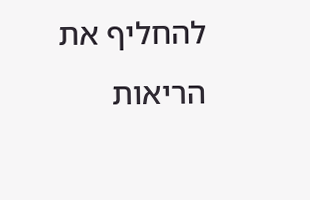להחליף את הריאות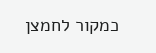כמקור לחמצן